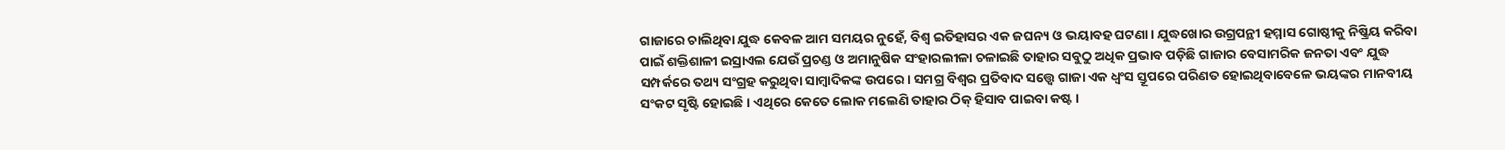ଗାଜାରେ ଚାଲିଥିବା ଯୁଦ୍ଧ କେବଳ ଆମ ସମୟର ନୁହେଁ, ବିଶ୍ବ ଇତିହାସର ଏକ ଜଘନ୍ୟ ଓ ଭୟାବହ ଘଟଣା। ଯୁଦ୍ଧଖୋର ଉଗ୍ରପନ୍ଥୀ ହମ୍ମାସ ଗୋଷ୍ଠୀକୁ ନିଷ୍କ୍ରିୟ କରିବା ପାଇଁ ଶକ୍ତିଶାଳୀ ଇସ୍ରାଏଲ ଯେଉଁ ପ୍ରଚଣ୍ଡ ଓ ଅମାନୁଷିକ ସଂହାରଲୀଳା ଚଳାଇଛି ତାହାର ସବୁଠୁ ଅଧିକ ପ୍ରଭାବ ପଡ଼ିଛି ଗାଜାର ବେସାମରିକ ଜନତା ଏବଂ ଯୁଦ୍ଧ ସମ୍ପର୍କରେ ତଥ୍ୟ ସଂଗ୍ରହ କରୁଥିବା ସାମ୍ବାଦିକଙ୍କ ଉପରେ। ସମଗ୍ର ବିଶ୍ବର ପ୍ରତିବାଦ ସତ୍ତ୍ବେ ଗାଜା ଏକ ଧ୍ବଂସ ସ୍ତୂପରେ ପରିଣତ ହୋଇଥିବାବେଳେ ଭୟଙ୍କର ମାନବୀୟ ସଂକଟ ସୃଷ୍ଟି ହୋଇଛି। ଏଥିରେ କେତେ ଲୋକ ମଲେଣି ତାହାର ଠିକ୍ ହିସାବ ପାଇବା କଷ୍ଟ।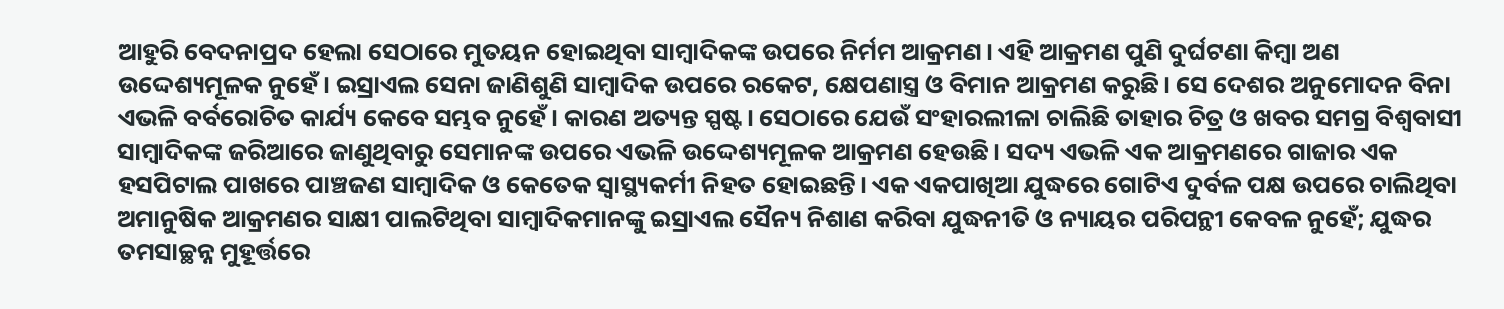ଆହୁରି ବେଦନାପ୍ରଦ ହେଲା ସେଠାରେ ମୁତୟନ ହୋଇଥିବା ସାମ୍ବାଦିକଙ୍କ ଉପରେ ନିର୍ମମ ଆକ୍ରମଣ। ଏହି ଆକ୍ରମଣ ପୁଣି ଦୁର୍ଘଟଣା କିମ୍ବା ଅଣ ଉଦ୍ଦେଶ୍ୟମୂଳକ ନୁହେଁ। ଇସ୍ରାଏଲ ସେନା ଜାଣିଶୁଣି ସାମ୍ବାଦିକ ଉପରେ ରକେଟ, କ୍ଷେପଣାସ୍ତ୍ର ଓ ବିମାନ ଆକ୍ରମଣ କରୁଛି। ସେ ଦେଶର ଅନୁମୋଦନ ବିନା ଏଭଳି ବର୍ବରୋଚିତ କାର୍ଯ୍ୟ କେବେ ସମ୍ଭବ ନୁହେଁ। କାରଣ ଅତ୍ୟନ୍ତ ସ୍ପଷ୍ଟ। ସେଠାରେ ଯେଉଁ ସଂହାରଲୀଳା ଚାଲିଛି ତାହାର ଚିତ୍ର ଓ ଖବର ସମଗ୍ର ବିଶ୍ବବାସୀ ସାମ୍ବାଦିକଙ୍କ ଜରିଆରେ ଜାଣୁଥିବାରୁ ସେମାନଙ୍କ ଉପରେ ଏଭଳି ଉଦ୍ଦେଶ୍ୟମୂଳକ ଆକ୍ରମଣ ହେଉଛି। ସଦ୍ୟ ଏଭଳି ଏକ ଆକ୍ରମଣରେ ଗାଜାର ଏକ ହସପିଟାଲ ପାଖରେ ପାଞ୍ଚଜଣ ସାମ୍ବାଦିକ ଓ କେତେକ ସ୍ବାସ୍ଥ୍ୟକର୍ମୀ ନିହତ ହୋଇଛନ୍ତି। ଏକ ଏକପାଖିଆ ଯୁଦ୍ଧରେ ଗୋଟିଏ ଦୁର୍ବଳ ପକ୍ଷ ଉପରେ ଚାଲିଥିବା ଅମାନୁଷିକ ଆକ୍ରମଣର ସାକ୍ଷୀ ପାଲଟିଥିବା ସାମ୍ବାଦିକମାନଙ୍କୁ ଇସ୍ରାଏଲ ସୈନ୍ୟ ନିଶାଣ କରିବା ଯୁଦ୍ଧନୀତି ଓ ନ୍ୟାୟର ପରିପନ୍ଥୀ କେବଳ ନୁହେଁ; ଯୁଦ୍ଧର ତମସାଚ୍ଛନ୍ନ ମୁହୂର୍ତ୍ତରେ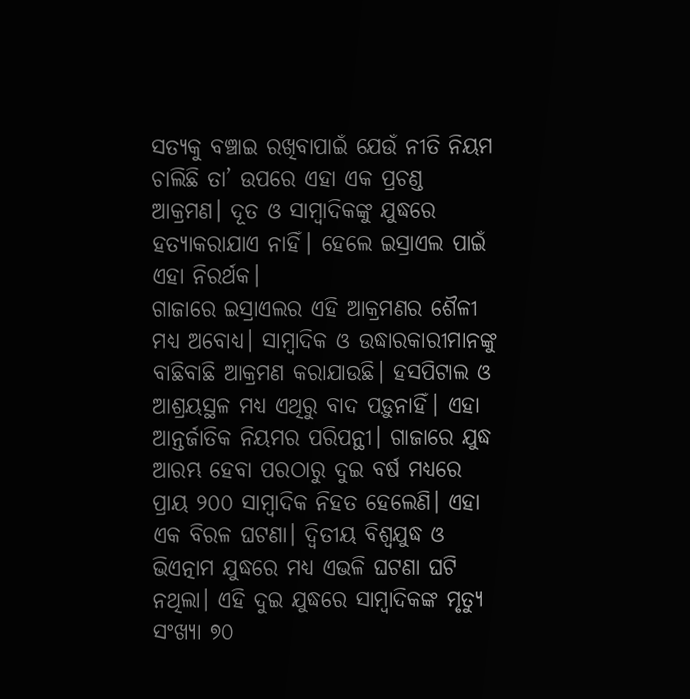ସତ୍ୟକୁ ବଞ୍ଚାଇ ରଖିବାପାଇଁ ଯେଉଁ ନୀତି ନିୟମ ଚାଲିଛି ତା’ ଉପରେ ଏହା ଏକ ପ୍ରଚଣ୍ଡ ଆକ୍ରମଣ। ଦୂତ ଓ ସାମ୍ବାଦିକଙ୍କୁ ଯୁଦ୍ଧରେ ହତ୍ୟାକରାଯାଏ ନାହିଁ। ହେଲେ ଇସ୍ରାଏଲ ପାଇଁ ଏହା ନିରର୍ଥକ।
ଗାଜାରେ ଇସ୍ରାଏଲର ଏହି ଆକ୍ରମଣର ଶୈଳୀ ମଧ୍ୟ ଅବୋଧ୍ୟ। ସାମ୍ବାଦିକ ଓ ଉଦ୍ଧାରକାରୀମାନଙ୍କୁ ବାଛିବାଛି ଆକ୍ରମଣ କରାଯାଉଛି। ହସପିଟାଲ ଓ ଆଶ୍ରୟସ୍ଥଳ ମଧ୍ୟ ଏଥିରୁ ବାଦ ପଡ଼ୁନାହିଁ। ଏହା ଆନ୍ତର୍ଜାତିକ ନିୟମର ପରିପନ୍ଥୀ। ଗାଜାରେ ଯୁଦ୍ଧ ଆରମ୍ଭ ହେବା ପରଠାରୁ ଦୁଇ ବର୍ଷ ମଧ୍ୟରେ ପ୍ରାୟ ୨୦୦ ସାମ୍ବାଦିକ ନିହତ ହେଲେଣି। ଏହା ଏକ ବିରଳ ଘଟଣା। ଦ୍ବିତୀୟ ବିଶ୍ବଯୁଦ୍ଧ ଓ ଭିଏତ୍ନାମ ଯୁଦ୍ଧରେ ମଧ୍ୟ ଏଭଳି ଘଟଣା ଘଟି ନଥିଲା। ଏହି ଦୁଇ ଯୁଦ୍ଧରେ ସାମ୍ବାଦିକଙ୍କ ମୃତ୍ୟୁ ସଂଖ୍ୟା ୭୦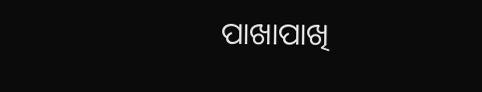ପାଖାପାଖି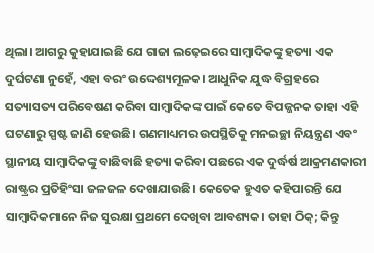ଥିଲା। ଆଗରୁ କୁହାଯାଇଛି ଯେ ଗାଜା ଲଢ଼େଇରେ ସାମ୍ବାଦିକଙ୍କୁ ହତ୍ୟା ଏକ ଦୁର୍ଘଟଣା ନୁହେଁ, ଏହା ବରଂ ଉଦ୍ଦେଶ୍ୟମୂଳକ। ଆଧୁନିକ ଯୁଦ୍ଧ ବିଗ୍ରହରେ ସତ୍ୟାସତ୍ୟ ପରିବେଷଣ କରିବା ସାମ୍ବାଦିକଙ୍କ ପାଇଁ କେତେ ବିପଜ୍ଜନକ ତାହା ଏହି ଘଟଣାରୁ ସ୍ପଷ୍ଟ ଜାଣି ହେଉଛି। ଗଣମାଧ୍ୟମର ଉପସ୍ଥିତିକୁ ମନଇଚ୍ଛା ନିୟନ୍ତ୍ରଣ ଏବଂ ସ୍ଥାନୀୟ ସାମ୍ବାଦିକଙ୍କୁ ବାଛିବାଛି ହତ୍ୟା କରିବା ପଛରେ ଏକ ଦୁର୍ଦ୍ଧର୍ଷ ଆକ୍ରମଣକାରୀ ରାଷ୍ଟ୍ରର ପ୍ରତିହିଂସା ଜଳଜଳ ଦେଖାଯାଉଛି। କେତେକ ହୁଏତ କହିପାରନ୍ତି ଯେ ସାମ୍ବାଦିକମାନେ ନିଜ ସୁରକ୍ଷା ପ୍ରଥମେ ଦେଖିବା ଆବଶ୍ୟକ। ତାହା ଠିକ୍; କିନ୍ତୁ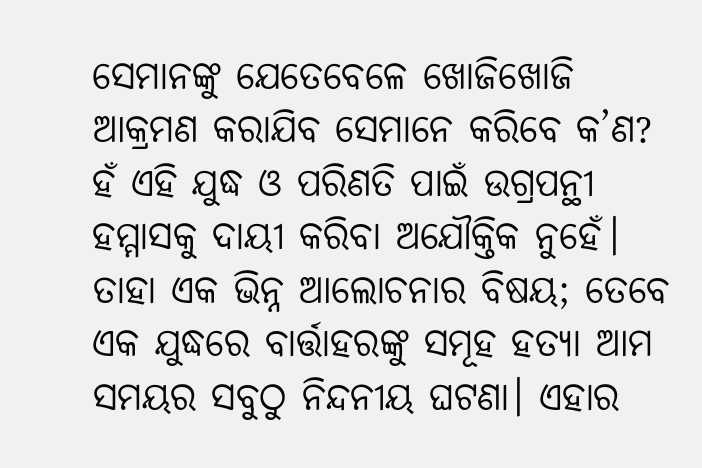ସେମାନଙ୍କୁ ଯେତେବେଳେ ଖୋଜିଖୋଜି ଆକ୍ରମଣ କରାଯିବ ସେମାନେ କରିବେ କ’ଣ? ହଁ ଏହି ଯୁଦ୍ଧ ଓ ପରିଣତି ପାଇଁ ଉଗ୍ରପନ୍ଥୀ ହମ୍ମାସକୁ ଦାୟୀ କରିବା ଅଯୌକ୍ତିକ ନୁହେଁ। ତାହା ଏକ ଭିନ୍ନ ଆଲୋଚନାର ବିଷୟ; ତେବେ ଏକ ଯୁଦ୍ଧରେ ବାର୍ତ୍ତାହରଙ୍କୁ ସମୂହ ହତ୍ୟା ଆମ ସମୟର ସବୁଠୁ ନିନ୍ଦନୀୟ ଘଟଣା। ଏହାର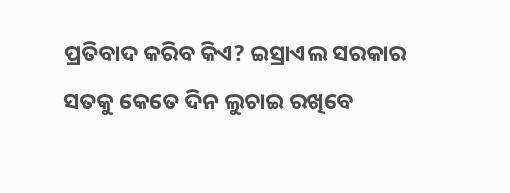ପ୍ରତିବାଦ କରିବ କିଏ? ଇସ୍ରାଏଲ ସରକାର ସତକୁ କେତେ ଦିନ ଲୁଚାଇ ରଖିବେ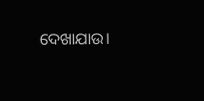ଦେଖାଯାଉ।